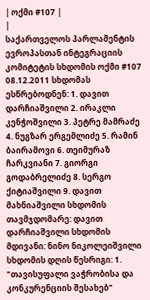| ოქმი #107 |
|
საქართველოს პარლამენტის ევროპასთან ინტეგრაციის კომიტეტის სხდომის ოქმი #107 08.12.2011 სხდომას ესწრებოდნენ: 1. დავით დარჩიაშვილი 2. ირაკლი კენჭოშვილი 3. პეტრე მამრაძე 4. ნუგზარ ერგემლიძე 5. რამინ ბაირამოვი 6. თეიმურაზ ჩარკვიანი 7. გიორგი გოდაბრელიძე 8. სერგო ქიტიაშვილი 9. დავით მახნიაშვილი სხდომის თავმჯდომარე: დავით დარჩიაშვილი სხდომის მდივანი: ნინო ნიკოლეიშვილი სხდომის დღის წესრიგი: 1. "თავისუფალი ვაჭრობისა და კონკურენციის შესახებ"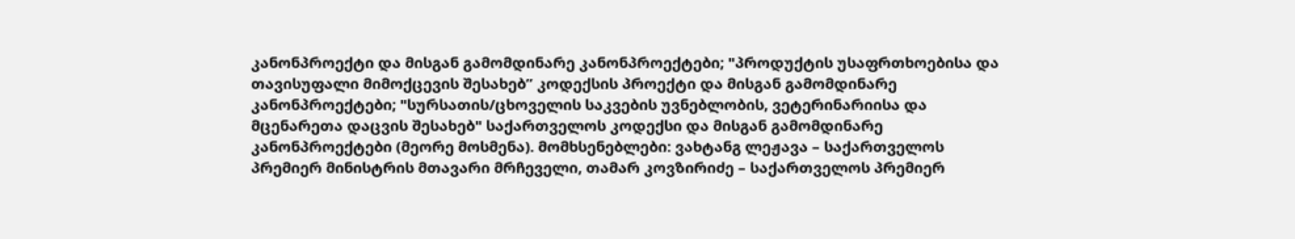კანონპროექტი და მისგან გამომდინარე კანონპროექტები; "პროდუქტის უსაფრთხოებისა და თავისუფალი მიმოქცევის შესახებ” კოდექსის პროექტი და მისგან გამომდინარე კანონპროექტები; "სურსათის/ცხოველის საკვების უვნებლობის, ვეტერინარიისა და მცენარეთა დაცვის შესახებ" საქართველოს კოდექსი და მისგან გამომდინარე კანონპროექტები (მეორე მოსმენა). მომხსენებლები: ვახტანგ ლეჟავა – საქართველოს პრემიერ მინისტრის მთავარი მრჩეველი, თამარ კოვზირიძე – საქართველოს პრემიერ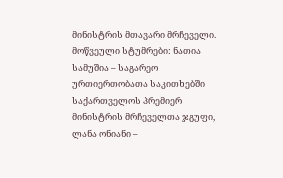მინისტრის მთავარი მრჩეველი. მოწვეული სტუმრები: ნათია სამუშია – საგარეო ურთიერთობათა საკითხებში საქართველოს პრემიერ მინისტრის მრჩეველთა ჯგუფი, ლანა ონიანი –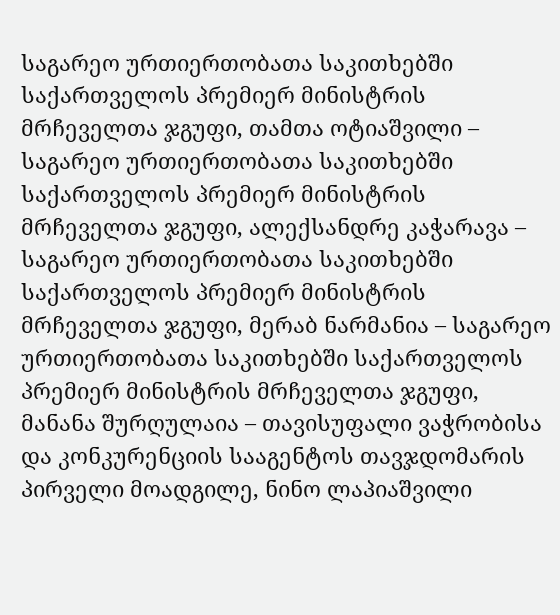საგარეო ურთიერთობათა საკითხებში საქართველოს პრემიერ მინისტრის მრჩეველთა ჯგუფი, თამთა ოტიაშვილი – საგარეო ურთიერთობათა საკითხებში საქართველოს პრემიერ მინისტრის მრჩეველთა ჯგუფი, ალექსანდრე კაჭარავა – საგარეო ურთიერთობათა საკითხებში საქართველოს პრემიერ მინისტრის მრჩეველთა ჯგუფი, მერაბ ნარმანია – საგარეო ურთიერთობათა საკითხებში საქართველოს პრემიერ მინისტრის მრჩეველთა ჯგუფი, მანანა შურღულაია – თავისუფალი ვაჭრობისა და კონკურენციის სააგენტოს თავჯდომარის პირველი მოადგილე, ნინო ლაპიაშვილი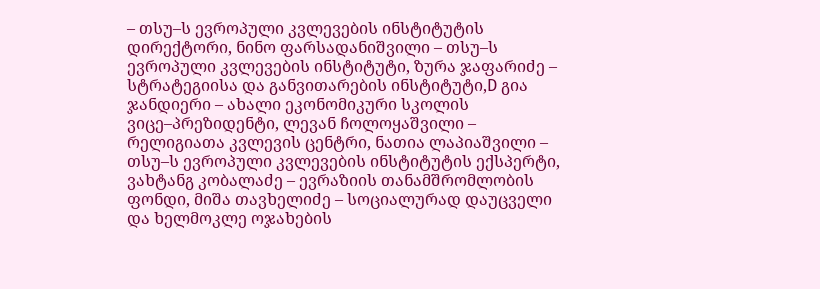– თსუ–ს ევროპული კვლევების ინსტიტუტის დირექტორი, ნინო ფარსადანიშვილი – თსუ–ს ევროპული კვლევების ინსტიტუტი, ზურა ჯაფარიძე – სტრატეგიისა და განვითარების ინსტიტუტი,D გია ჯანდიერი – ახალი ეკონომიკური სკოლის ვიცე–პრეზიდენტი, ლევან ჩოლოყაშვილი – რელიგიათა კვლევის ცენტრი, ნათია ლაპიაშვილი – თსუ–ს ევროპული კვლევების ინსტიტუტის ექსპერტი, ვახტანგ კობალაძე – ევრაზიის თანამშრომლობის ფონდი, მიშა თავხელიძე – სოციალურად დაუცველი და ხელმოკლე ოჯახების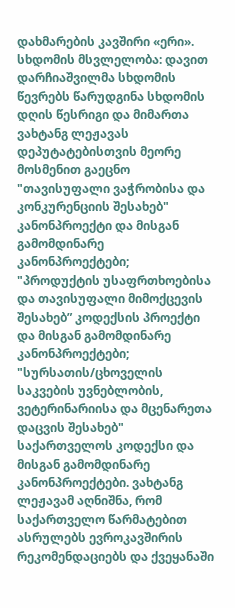დახმარების კავშირი «ერი». სხდომის მსვლელობა: დავით დარჩიაშვილმა სხდომის წევრებს წარუდგინა სხდომის დღის წესრიგი და მიმართა ვახტანგ ლეჟავას დეპუტატებისთვის მეორე მოსმენით გაეცნო "თავისუფალი ვაჭრობისა და კონკურენციის შესახებ" კანონპროექტი და მისგან გამომდინარე კანონპროექტები; "პროდუქტის უსაფრთხოებისა და თავისუფალი მიმოქცევის შესახებ” კოდექსის პროექტი და მისგან გამომდინარე კანონპროექტები; "სურსათის/ცხოველის საკვების უვნებლობის, ვეტერინარიისა და მცენარეთა დაცვის შესახებ" საქართველოს კოდექსი და მისგან გამომდინარე კანონპროექტები. ვახტანგ ლეჟავამ აღნიშნა, რომ საქართველო წარმატებით ასრულებს ევროკავშირის რეკომენდაციებს და ქვეყანაში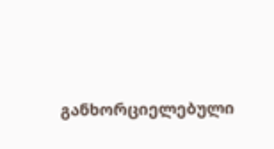განხორციელებული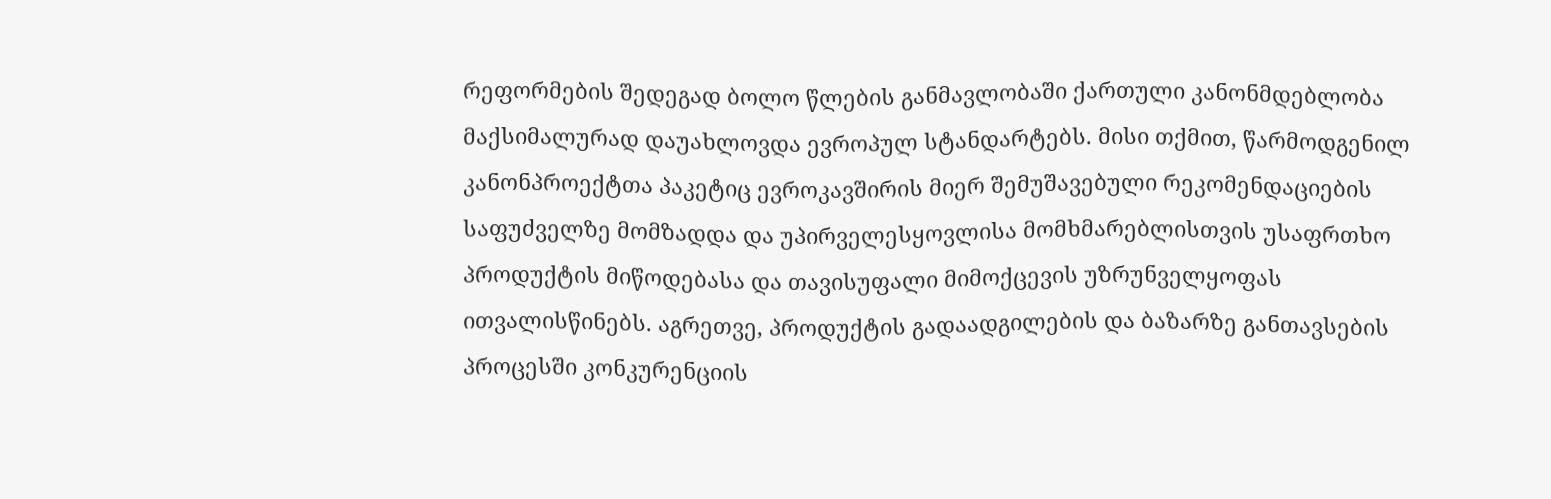რეფორმების შედეგად ბოლო წლების განმავლობაში ქართული კანონმდებლობა მაქსიმალურად დაუახლოვდა ევროპულ სტანდარტებს. მისი თქმით, წარმოდგენილ კანონპროექტთა პაკეტიც ევროკავშირის მიერ შემუშავებული რეკომენდაციების საფუძველზე მომზადდა და უპირველესყოვლისა მომხმარებლისთვის უსაფრთხო პროდუქტის მიწოდებასა და თავისუფალი მიმოქცევის უზრუნველყოფას ითვალისწინებს. აგრეთვე, პროდუქტის გადაადგილების და ბაზარზე განთავსების პროცესში კონკურენციის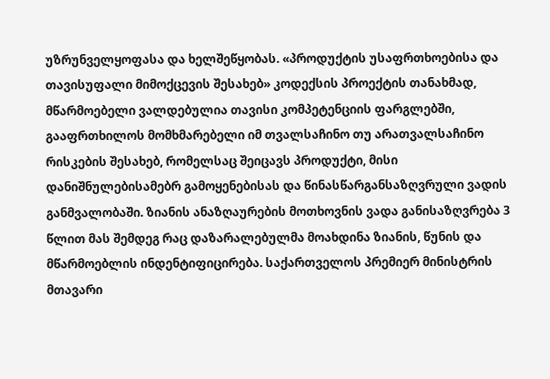უზრუნველყოფასა და ხელშეწყობას. «პროდუქტის უსაფრთხოებისა და თავისუფალი მიმოქცევის შესახებ» კოდექსის პროექტის თანახმად, მწარმოებელი ვალდებულია თავისი კომპეტენციის ფარგლებში, გააფრთხილოს მომხმარებელი იმ თვალსაჩინო თუ არათვალსაჩინო რისკების შესახებ, რომელსაც შეიცავს პროდუქტი, მისი დანიშნულებისამებრ გამოყენებისას და წინასწარგანსაზღვრული ვადის განმვალობაში. ზიანის ანაზღაურების მოთხოვნის ვადა განისაზღვრება 3 წლით მას შემდეგ რაც დაზარალებულმა მოახდინა ზიანის, წუნის და მწარმოებლის ინდენტიფიცირება. საქართველოს პრემიერ მინისტრის მთავარი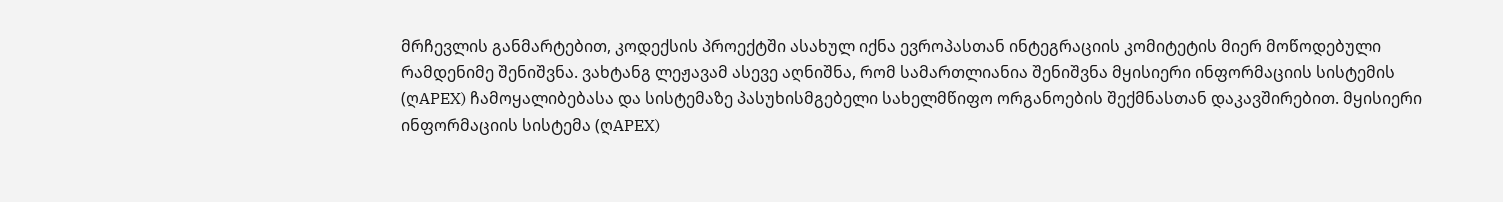მრჩევლის განმარტებით, კოდექსის პროექტში ასახულ იქნა ევროპასთან ინტეგრაციის კომიტეტის მიერ მოწოდებული რამდენიმე შენიშვნა. ვახტანგ ლეჟავამ ასევე აღნიშნა, რომ სამართლიანია შენიშვნა მყისიერი ინფორმაციის სისტემის (ღAPEX) ჩამოყალიბებასა და სისტემაზე პასუხისმგებელი სახელმწიფო ორგანოების შექმნასთან დაკავშირებით. მყისიერი ინფორმაციის სისტემა (ღAPEX)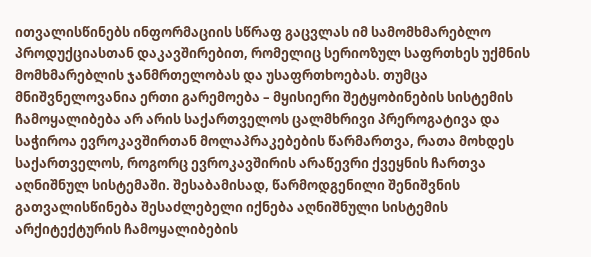ითვალისწინებს ინფორმაციის სწრაფ გაცვლას იმ სამომხმარებლო პროდუქციასთან დაკავშირებით, რომელიც სერიოზულ საფრთხეს უქმნის მომხმარებლის ჯანმრთელობას და უსაფრთხოებას. თუმცა მნიშვნელოვანია ერთი გარემოება – მყისიერი შეტყობინების სისტემის ჩამოყალიბება არ არის საქართველოს ცალმხრივი პრეროგატივა და საჭიროა ევროკავშირთან მოლაპრაკებების წარმართვა, რათა მოხდეს საქართველოს, როგორც ევროკავშირის არაწევრი ქვეყნის ჩართვა აღნიშნულ სისტემაში. შესაბამისად, წარმოდგენილი შენიშვნის გათვალისწინება შესაძლებელი იქნება აღნიშნული სისტემის არქიტექტურის ჩამოყალიბების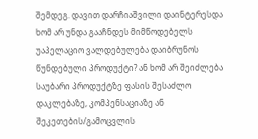შემდეგ. დავით დარჩიაშვილი დაინტერესდა ხომ არ უნდა გააჩნდეს მიმწოდებელს უაპელაციო ვალდებულება დაიბრუნოს წუნდებული პროდუქტი? ან ხომ არ შეიძლება საუბარი პროდუქტზე ფასის შესაძლო დაკლებაზე, კომპენსაციაზე ან შეკეთების/გამოცვლის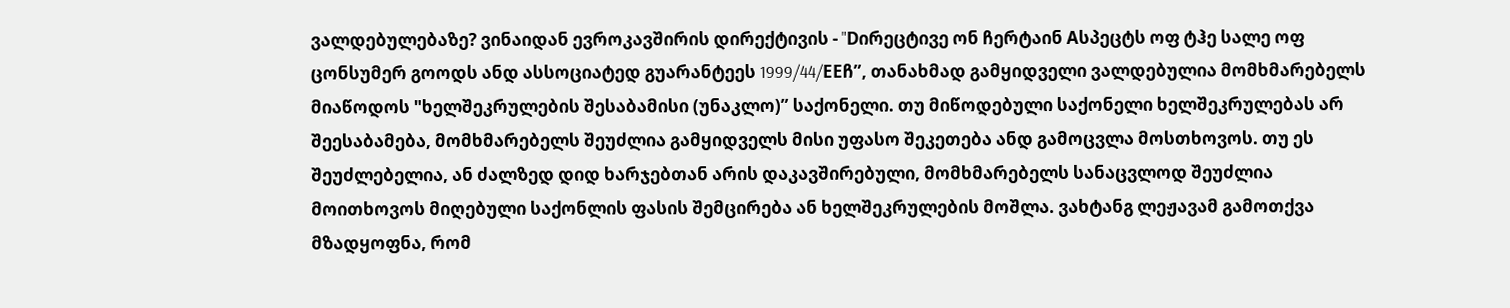ვალდებულებაზე? ვინაიდან ევროკავშირის დირექტივის - "Dირეცტივე ონ ჩერტაინ Aსპეცტს ოფ ტჰე სალე ოფ ცონსუმერ გოოდს ანდ ასსოციატედ გუარანტეეს 1999/44/EEჩ”, თანახმად გამყიდველი ვალდებულია მომხმარებელს მიაწოდოს "ხელშეკრულების შესაბამისი (უნაკლო)” საქონელი. თუ მიწოდებული საქონელი ხელშეკრულებას არ შეესაბამება, მომხმარებელს შეუძლია გამყიდველს მისი უფასო შეკეთება ანდ გამოცვლა მოსთხოვოს. თუ ეს შეუძლებელია, ან ძალზედ დიდ ხარჯებთან არის დაკავშირებული, მომხმარებელს სანაცვლოდ შეუძლია მოითხოვოს მიღებული საქონლის ფასის შემცირება ან ხელშეკრულების მოშლა. ვახტანგ ლეჟავამ გამოთქვა მზადყოფნა, რომ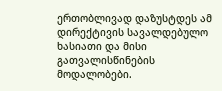ერთობლივად დაზუსტდეს ამ დირექტივის სავალდებულო ხასიათი და მისი გათვალისწინების მოდალობები.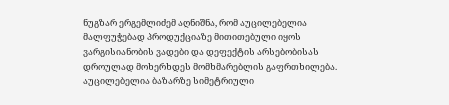ნუგზარ ერგემლიძემ აღნიშნა, რომ აუცილებელია მალფუჭებად პროდუქციაზე მითითებული იყოს ვარგისიანობის ვადები და დეფექტის არსებობისას დროულად მოხერხდეს მომხმარებლის გაფრთხილება. აუცილებელია ბაზარზე სიმეტრიული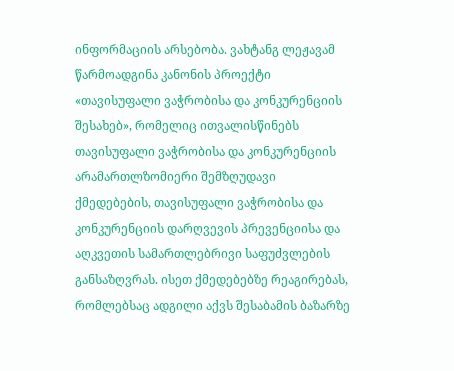ინფორმაციის არსებობა. ვახტანგ ლეჟავამ წარმოადგინა კანონის პროექტი «თავისუფალი ვაჭრობისა და კონკურენციის შესახებ», რომელიც ითვალისწინებს თავისუფალი ვაჭრობისა და კონკურენციის არამართლზომიერი შემზღუდავი ქმედებების, თავისუფალი ვაჭრობისა და კონკურენციის დარღვევის პრევენციისა და აღკვეთის სამართლებრივი საფუძვლების განსაზღვრას. ისეთ ქმედებებზე რეაგირებას, რომლებსაც ადგილი აქვს შესაბამის ბაზარზე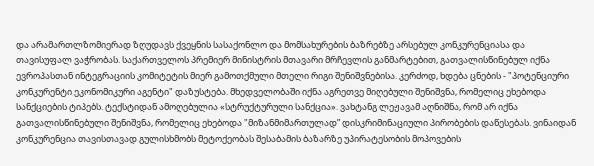და არამართლზომიერად ზღუდავს ქვეყნის სასაქონლო და მომსახურების ბაზრებზე არსებულ კონკურენციასა და თავისუფალ ვაჭრობას. საქართველოს პრემიერ მინისტრის მთავარი მრჩევლის განმარტებით, გათვალისწინებულ იქნა ევროპასთან ინტეგრაციის კომიტეტის მიერ გამოთქმული მთელი რიგი შენიშვნებისა. კერძოდ, ხდება ცნების - "პოტენციური კონკურენტი ეკონომიკური აგენტი" დაზუსტება. მხედველობაში იქნა აგრეთვე მიღებული შენიშვნა, რომელიც ეხებოდა სანქციების ტიპებს. ტექსტიდან ამოღებულია «სტრუქტურული სანქცია». ვახტანგ ლეჟავამ აღნიშნა, რომ არ იქნა გათვალისწინებული შენიშვნა, რომელიც ეხებოდა "მიზანმიმართულად” დისკრიმინაციული პირობების დაწესებას. ვინაიდან კონკურენცია თავისთავად გულისხმობს მეტოქეობას შესაბამის ბაზარზე უპირატესობის მოპოვების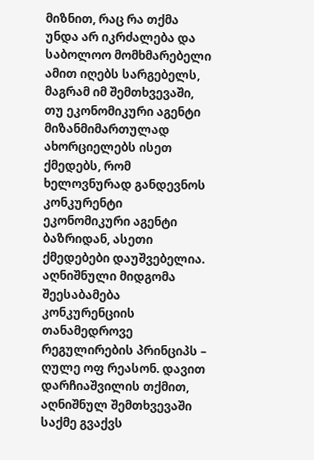მიზნით, რაც რა თქმა უნდა არ იკრძალება და საბოლოო მომხმარებელი ამით იღებს სარგებელს, მაგრამ იმ შემთხვევაში, თუ ეკონომიკური აგენტი მიზანმიმართულად ახორციელებს ისეთ ქმედებს, რომ ხელოვნურად განდევნოს კონკურენტი ეკონომიკური აგენტი ბაზრიდან, ასეთი ქმედებები დაუშვებელია. აღნიშნული მიდგომა შეესაბამება კონკურენციის თანამედროვე რეგულირების პრინციპს – ღულე ოფ რეასონ. დავით დარჩიაშვილის თქმით, აღნიშნულ შემთხვევაში საქმე გვაქვს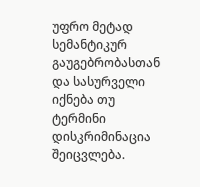უფრო მეტად სემანტიკურ გაუგებრობასთან და სასურველი იქნება თუ ტერმინი დისკრიმინაცია შეიცვლება.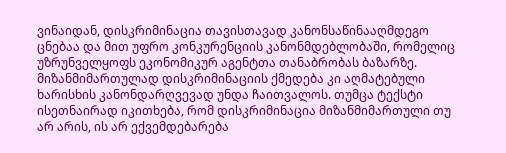ვინაიდან, დისკრიმინაცია თავისთავად კანონსაწინააღმდეგო ცნებაა და მით უფრო კონკურენციის კანონმდებლობაში, რომელიც უზრუნველყოფს ეკონომიკურ აგენტთა თანაბრობას ბაზარზე. მიზანმიმართულად დისკრიმინაციის ქმედება კი აღმატებული ხარისხის კანონდარღვევად უნდა ჩაითვალოს. თუმცა ტექსტი ისეთნაირად იკითხება, რომ დისკრიმინაცია მიზანმიმართული თუ არ არის, ის არ ექვემდებარება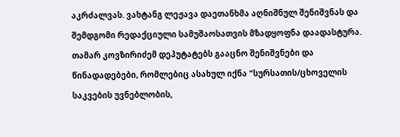აკრძალვას. ვახტანგ ლეჟავა დაეთანხმა აღნიშნულ შენიშვნას და შემდგომი რედაქციული სამუშაოსათვის მზადყოფნა დაადასტურა. თამარ კოვზირიძემ დეპუტატებს გააცნო შენიშვნები და წინადადებები, რომლებიც ასახულ იქნა "სურსათის/ცხოველის საკვების უვნებლობის,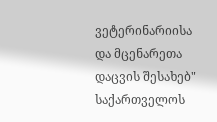ვეტერინარიისა და მცენარეთა დაცვის შესახებ" საქართველოს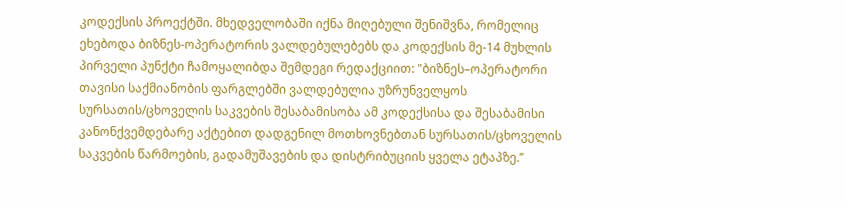კოდექსის პროექტში. მხედველობაში იქნა მიღებული შენიშვნა, რომელიც ეხებოდა ბიზნეს-ოპერატორის ვალდებულებებს და კოდექსის მე-14 მუხლის პირველი პუნქტი ჩამოყალიბდა შემდეგი რედაქციით: "ბიზნეს–ოპერატორი თავისი საქმიანობის ფარგლებში ვალდებულია უზრუნველყოს სურსათის/ცხოველის საკვების შესაბამისობა ამ კოდექსისა და შესაბამისი კანონქვემდებარე აქტებით დადგენილ მოთხოვნებთან სურსათის/ცხოველის საკვების წარმოების, გადამუშავების და დისტრიბუციის ყველა ეტაპზე.’’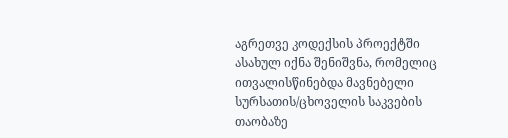აგრეთვე კოდექსის პროექტში ასახულ იქნა შენიშვნა, რომელიც ითვალისწინებდა მავნებელი სურსათის/ცხოველის საკვების თაობაზე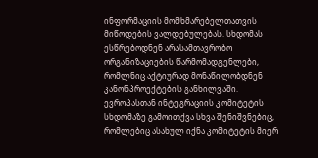ინფორმაციის მომხმარებელთათვის მიწოდების ვალდებულებას. სხდომას ესწრებოდნენ არასამთავრობო ორგანიზაციების წარმომადგენლები, რომლნიც აქტიურად მონაწილობდნენ კანონპროექტების განხილვაში. ევროპასთან ინტეგრაციის კომიტეტის სხდომაზე გამოითქვა სხვა შენიშვნებიც, რომლებიც ასახულ იქნა კომიტეტის მიერ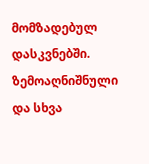მომზადებულ დასკვნებში. ზემოაღნიშნული და სხვა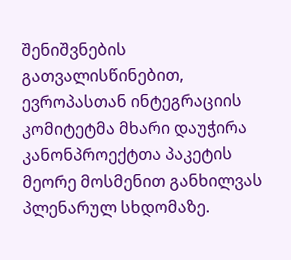შენიშვნების გათვალისწინებით, ევროპასთან ინტეგრაციის კომიტეტმა მხარი დაუჭირა კანონპროექტთა პაკეტის მეორე მოსმენით განხილვას პლენარულ სხდომაზე.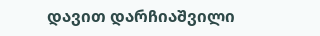დავით დარჩიაშვილი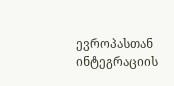ევროპასთან ინტეგრაციის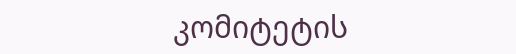კომიტეტის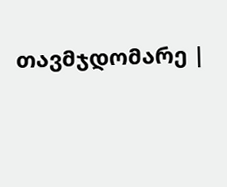თავმჯდომარე |